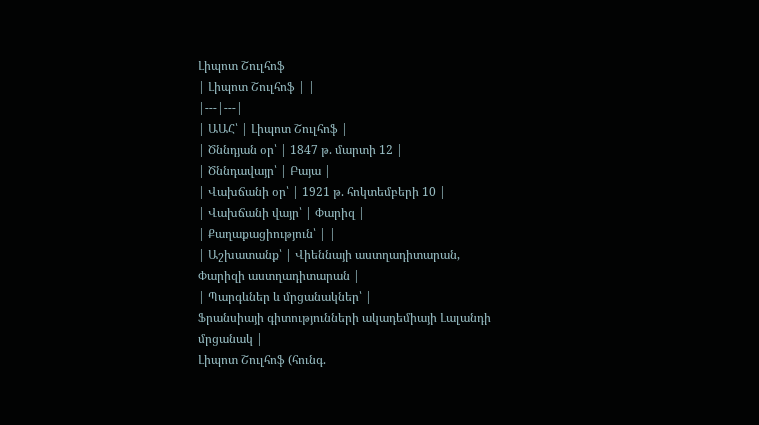Լիպոտ Շուլհոֆ
| Լիպոտ Շուլհոֆ | |
|---|---|
| ԱԱՀ՝ | Լիպոտ Շուլհոֆ |
| Ծննդյան օր՝ | 1847 թ. մարտի 12 |
| Ծննդավայր՝ | Բայա |
| Վախճանի օր՝ | 1921 թ. հոկտեմբերի 10 |
| Վախճանի վայր՝ | Փարիզ |
| Քաղաքացիություն՝ | |
| Աշխատանք՝ | Վիեննայի աստղադիտարան, Փարիզի աստղադիտարան |
| Պարգևներ և մրցանակներ՝ |
Ֆրանսիայի գիտությունների ակադեմիայի Լալանդի մրցանակ |
Լիպոտ Շուլհոֆ (հունգ.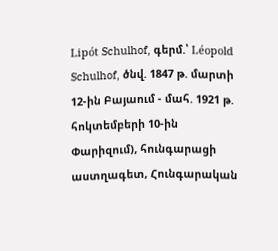Lipót Schulhof, գերմ.՝ Léopold Schulhof, ծնվ. 1847 թ. մարտի 12-ին Բայաում - մահ. 1921 թ. հոկտեմբերի 10-ին Փարիզում), հունգարացի աստղագետ, Հունգարական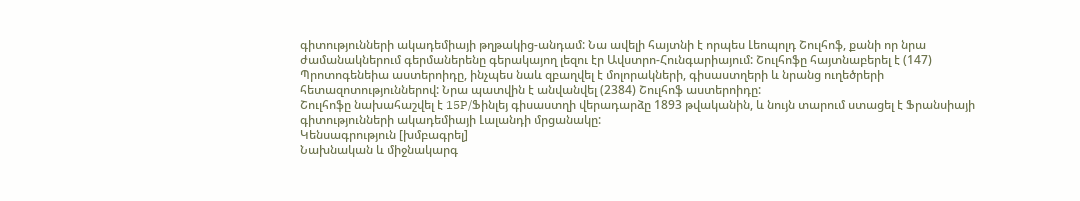գիտությունների ակադեմիայի թղթակից-անդամ: Նա ավելի հայտնի է որպես Լեոպոլդ Շուլհոֆ, քանի որ նրա ժամանակներում գերմաներենը գերակայող լեզու էր Ավստրո-Հունգարիայում: Շուլհոֆը հայտնաբերել է (147) Պրոտոգենեիա աստերոիդը, ինչպես նաև զբաղվել է մոլորակների, գիսաստղերի և նրանց ուղեծրերի հետազոտություններով: Նրա պատվին է անվանվել (2384) Շուլհոֆ աստերոիդը:
Շուլհոֆը նախահաշվել է 15P/Ֆինլեյ գիսաստղի վերադարձը 1893 թվականին, և նույն տարում ստացել է Ֆրանսիայի գիտությունների ակադեմիայի Լալանդի մրցանակը:
Կենսագրություն [խմբագրել]
Նախնական և միջնակարգ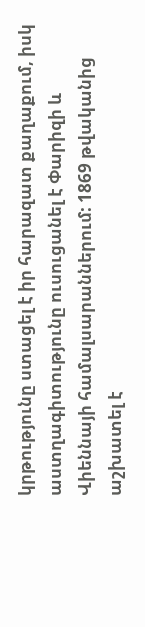կրթությունը ստացել է իր հարազատ քաղաքում, իսկ աստղագիտությունը ուսուցանել է Փարիզի և Վիեննայի համալսարաններում: 1869 թվականից աշխատել է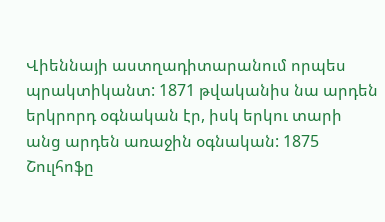Վիեննայի աստղադիտարանում որպես պրակտիկանտ: 1871 թվականիս նա արդեն երկրորդ օգնական էր, իսկ երկու տարի անց արդեն առաջին օգնական: 1875 Շուլհոֆը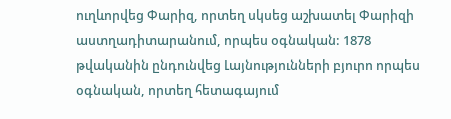ուղևորվեց Փարիզ, որտեղ սկսեց աշխատել Փարիզի աստղադիտարանում, որպես օգնական: 1878 թվականին ընդունվեց Լայնությունների բյուրո որպես օգնական, որտեղ հետագայում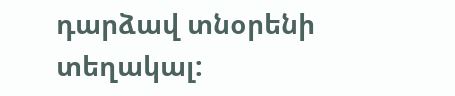դարձավ տնօրենի տեղակալ: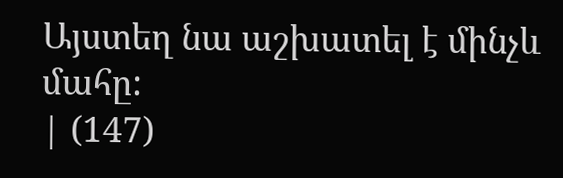Այստեղ նա աշխատել է մինչև մահը:
| (147)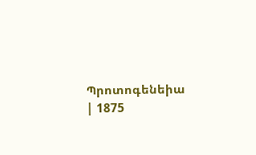Պրոտոգենեիա | 1875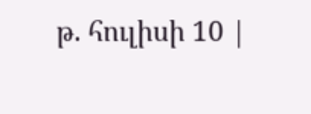թ. հուլիսի 10 |